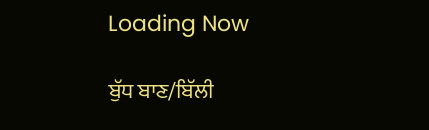Loading Now

ਬੁੱਧ ਬਾਣ/ਬਿੱਲੀ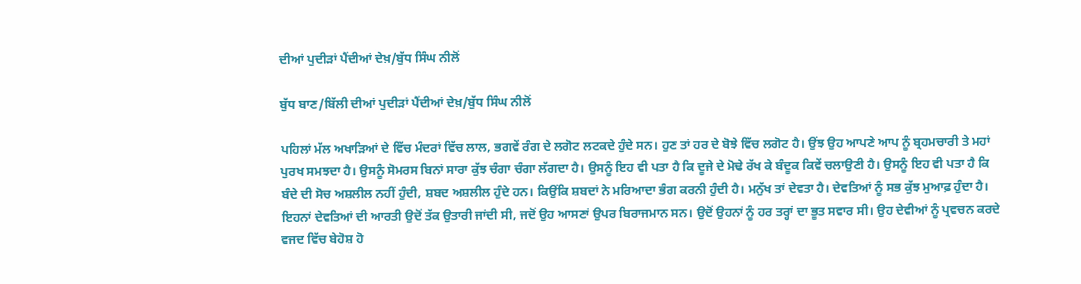ਦੀਆਂ ਪੁਦੀੜਾਂ ਪੈਂਦੀਆਂ ਦੇਖ਼/ਬੁੱਧ ਸਿੰਘ ਨੀਲੋਂ

ਬੁੱਧ ਬਾਣ/ਬਿੱਲੀ ਦੀਆਂ ਪੁਦੀੜਾਂ ਪੈਂਦੀਆਂ ਦੇਖ਼/ਬੁੱਧ ਸਿੰਘ ਨੀਲੋਂ

ਪਹਿਲਾਂ ਮੱਲ ਅਖਾੜਿਆਂ ਦੇ ਵਿੱਚ ਮੰਦਰਾਂ ਵਿੱਚ ਲਾਲ, ਭਗਵੇਂ ਰੰਗ ਦੇ ਲਗੋਟ ਲਟਕਦੇ ਹੁੰਦੇ ਸਨ। ਹੁਣ ਤਾਂ ਹਰ ਦੇ ਬੋਝੇ ਵਿੱਚ ਲਗੋਟ ਹੈ। ਉਂਝ ਉਹ ਆਪਣੇ ਆਪ ਨੂੰ ਬ੍ਰਹਮਚਾਰੀ ਤੇ ਮਹਾਂ ਪੁਰਖ ਸਮਝਦਾ ਹੈ। ਉਸਨੂੰ ਸੋਮਰਸ ਬਿਨਾਂ ਸਾਰਾ ਕੁੱਝ ਚੰਗਾ ਚੰਗਾ ਲੱਗਦਾ ਹੈ। ਉਸਨੂੰ ਇਹ ਵੀ ਪਤਾ ਹੈ ਕਿ ਦੂਜੇ ਦੇ ਮੋਢੇ ਰੱਖ ਕੇ ਬੰਦੂਕ ਕਿਵੇਂ ਚਲਾਉਣੀ ਹੈ। ਉਸਨੂੰ ਇਹ ਵੀ ਪਤਾ ਹੈ ਕਿ ਬੰਦੇ ਦੀ ਸੋਚ ਅਸ਼ਲੀਲ ਨਹੀਂ ਹੁੰਦੀ, ਸ਼ਬਦ ਅਸ਼ਲੀਲ ਹੁੰਦੇ ਹਨ। ਕਿਉਂਕਿ ਸ਼ਬਦਾਂ ਨੇ ਮਰਿਆਦਾ ਭੰਗ ਕਰਨੀ ਹੁੰਦੀ ਹੈ। ਮਨੁੱਖ ਤਾਂ ਦੇਵਤਾ ਹੈ। ਦੇਵਤਿਆਂ ਨੂੰ ਸਭ ਕੁੱਝ ਮੁਆਫ਼ ਹੁੰਦਾ ਹੈ। ਇਹਨਾਂ ਦੇਵਤਿਆਂ ਦੀ ਆਰਤੀ ਉਦੋਂ ਤੱਕ ਉਤਾਰੀ ਜਾਂਦੀ ਸੀ, ਜਦੋਂ ਉਹ ਆਸਣਾਂ ਉਪਰ ਬਿਰਾਜਮਾਨ ਸਨ। ਉਦੋਂ ਉਹਨਾਂ ਨੂੰ ਹਰ ਤਰ੍ਹਾਂ ਦਾ ਭੂਤ ਸਵਾਰ ਸੀ। ਉਹ ਦੇਵੀਆਂ ਨੂੰ ਪ੍ਰਵਚਨ ਕਰਦੇ ਵਜਦ ਵਿੱਚ ਬੇਹੋਸ਼ ਹੋ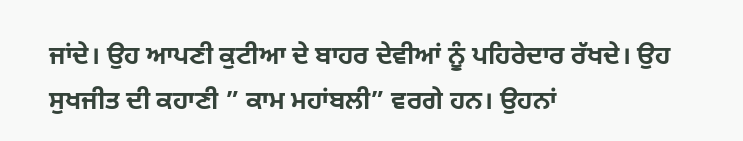ਜਾਂਦੇ। ਉਹ ਆਪਣੀ ਕੁਟੀਆ ਦੇ ਬਾਹਰ ਦੇਵੀਆਂ ਨੂੰ ਪਹਿਰੇਦਾਰ ਰੱਖਦੇ। ਉਹ ਸੁਖਜੀਤ ਦੀ ਕਹਾਣੀ ” ਕਾਮ ਮਹਾਂਬਲੀ” ਵਰਗੇ ਹਨ। ਉਹਨਾਂ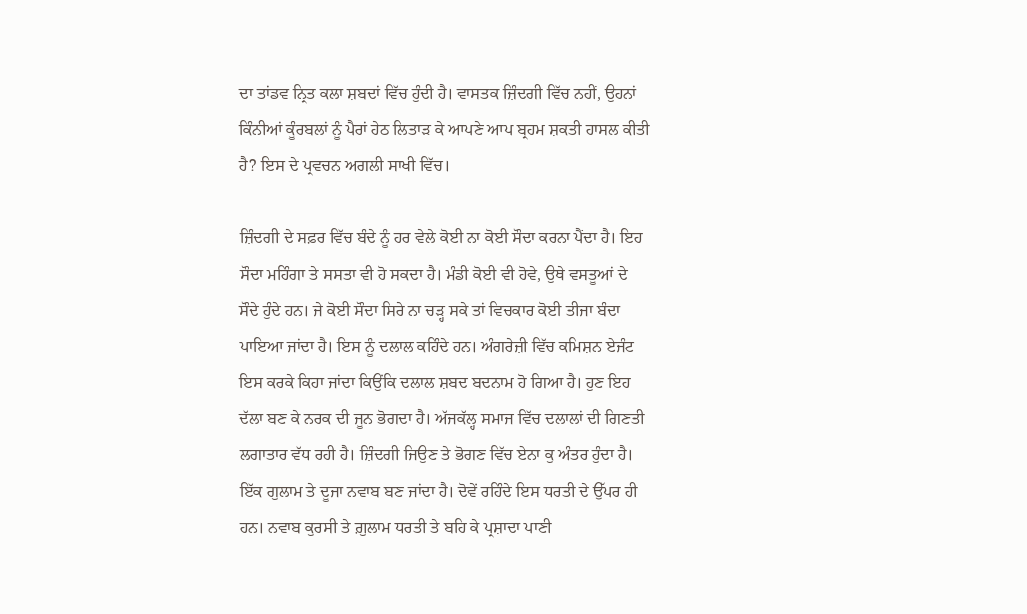ਦਾ ਤਾਂਡਵ ਨ੍ਰਿਤ ਕਲਾ ਸ਼ਬਦਾਂ ਵਿੱਚ ਹੁੰਦੀ ਹੈ। ਵਾਸਤਕ ਜ਼ਿੰਦਗੀ ਵਿੱਚ ਨਹੀਂ, ਉਹਨਾਂ ਕਿੰਨੀਆਂ ਕੂੰਰਬਲਾਂ ਨੂੰ ਪੈਰਾਂ ਹੇਠ ਲਿਤਾੜ ਕੇ ਆਪਣੇ ਆਪ ਬ੍ਰਹਮ ਸ਼ਕਤੀ ਹਾਸਲ ਕੀਤੀ ਹੈ? ਇਸ ਦੇ ਪ੍ਰਵਚਨ ਅਗਲੀ ਸਾਖੀ ਵਿੱਚ।

ਜ਼ਿੰਦਗੀ ਦੇ ਸਫ਼ਰ ਵਿੱਚ ਬੰਦੇ ਨੂੰ ਹਰ ਵੇਲੇ ਕੋਈ ਨਾ ਕੋਈ ਸੌਦਾ ਕਰਨਾ ਪੈਂਦਾ ਹੈ। ਇਹ ਸੌਦਾ ਮਹਿੰਗਾ ਤੇ ਸਸਤਾ ਵੀ ਹੋ ਸਕਦਾ ਹੈ। ਮੰਡੀ ਕੋਈ ਵੀ ਹੋਵੇ, ਉਥੇ ਵਸਤੂਆਂ ਦੇ ਸੌਦੇ ਹੁੰਦੇ ਹਨ। ਜੇ ਕੋਈ ਸੌਦਾ ਸਿਰੇ ਨਾ ਚੜ੍ਹ ਸਕੇ ਤਾਂ ਵਿਚਕਾਰ ਕੋਈ ਤੀਜਾ ਬੰਦਾ ਪਾਇਆ ਜਾਂਦਾ ਹੈ। ਇਸ ਨੂੰ ਦਲਾਲ ਕਹਿੰਦੇ ਹਨ। ਅੰਗਰੇਜ਼ੀ ਵਿੱਚ ਕਮਿਸ਼ਨ ਏਜੰਟ ਇਸ ਕਰਕੇ ਕਿਹਾ ਜਾਂਦਾ ਕਿਉਂਕਿ ਦਲਾਲ ਸ਼ਬਦ ਬਦਨਾਮ ਹੋ ਗਿਆ ਹੈ। ਹੁਣ ਇਹ ਦੱਲਾ ਬਣ ਕੇ ਨਰਕ ਦੀ ਜੂਨ ਭੋਗਦਾ ਹੈ। ਅੱਜਕੱਲ੍ਹ ਸਮਾਜ ਵਿੱਚ ਦਲਾਲਾਂ ਦੀ ਗਿਣਤੀ ਲਗਾਤਾਰ ਵੱਧ ਰਹੀ ਹੈ। ਜ਼ਿੰਦਗੀ ਜਿਉਣ ਤੇ ਭੋਗਣ ਵਿੱਚ ਏਨਾ ਕੁ ਅੰਤਰ ਹੁੰਦਾ ਹੈ। ਇੱਕ ਗੁਲਾਮ ਤੇ ਦੂਜਾ ਨਵਾਬ ਬਣ ਜਾਂਦਾ ਹੈ। ਦੋਵੇਂ ਰਹਿੰਦੇ ਇਸ ਧਰਤੀ ਦੇ ਉੱਪਰ ਹੀ ਹਨ। ਨਵਾਬ ਕੁਰਸੀ ਤੇ ਗ਼ੁਲਾਮ ਧਰਤੀ ਤੇ ਬਹਿ ਕੇ ਪ੍ਰਸ਼ਾਦਾ ਪਾਣੀ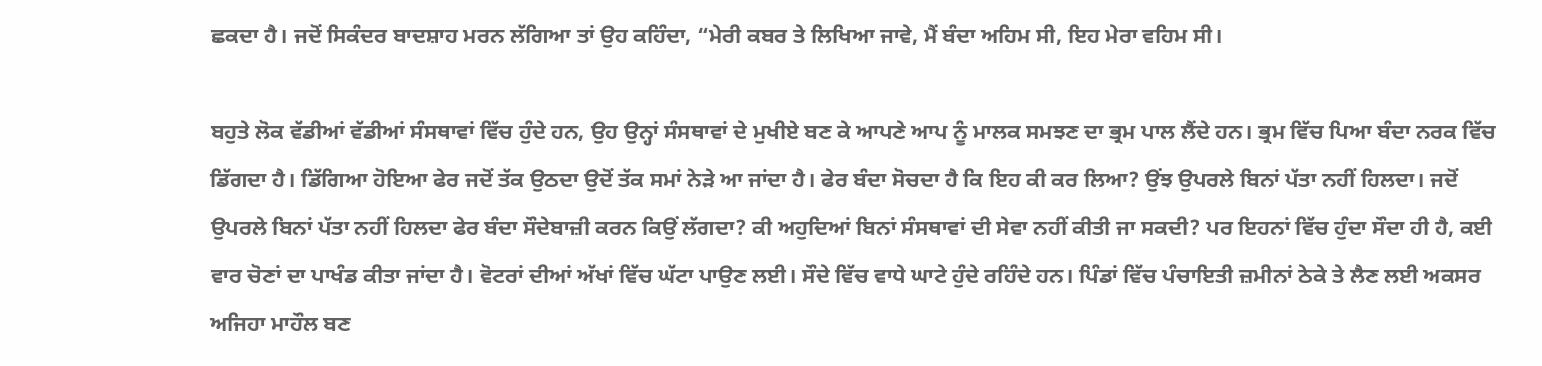ਛਕਦਾ ਹੈ। ਜਦੋਂ ਸਿਕੰਦਰ ਬਾਦਸ਼ਾਹ ਮਰਨ ਲੱਗਿਆ ਤਾਂ ਉਹ ਕਹਿੰਦਾ, “ਮੇਰੀ ਕਬਰ ਤੇ ਲਿਖਿਆ ਜਾਵੇ, ਮੈਂ ਬੰਦਾ ਅਹਿਮ ਸੀ, ਇਹ ਮੇਰਾ ਵਹਿਮ ਸੀ।

ਬਹੁਤੇ ਲੋਕ ਵੱਡੀਆਂ ਵੱਡੀਆਂ ਸੰਸਥਾਵਾਂ ਵਿੱਚ ਹੁੰਦੇ ਹਨ, ਉਹ ਉਨ੍ਹਾਂ ਸੰਸਥਾਵਾਂ ਦੇ ਮੁਖੀਏ ਬਣ ਕੇ ਆਪਣੇ ਆਪ ਨੂੰ ਮਾਲਕ ਸਮਝਣ ਦਾ ਭ੍ਰਮ ਪਾਲ ਲੈਂਦੇ ਹਨ। ਭ੍ਰਮ ਵਿੱਚ ਪਿਆ ਬੰਦਾ ਨਰਕ ਵਿੱਚ ਡਿੱਗਦਾ ਹੈ। ਡਿੱਗਿਆ ਹੋਇਆ ਫੇਰ ਜਦੋਂ ਤੱਕ ਉਠਦਾ ਉਦੋਂ ਤੱਕ ਸਮਾਂ ਨੇੜੇ ਆ ਜਾਂਦਾ ਹੈ। ਫੇਰ ਬੰਦਾ ਸੋਚਦਾ ਹੈ ਕਿ ਇਹ ਕੀ ਕਰ ਲਿਆ? ਉਂਝ ਉਪਰਲੇ ਬਿਨਾਂ ਪੱਤਾ ਨਹੀਂ ਹਿਲਦਾ। ਜਦੋਂ ਉਪਰਲੇ ਬਿਨਾਂ ਪੱਤਾ ਨਹੀਂ ਹਿਲਦਾ ਫੇਰ ਬੰਦਾ ਸੌਦੇਬਾਜ਼ੀ ਕਰਨ ਕਿਉਂ ਲੱਗਦਾ? ਕੀ ਅਹੁਦਿਆਂ ਬਿਨਾਂ ਸੰਸਥਾਵਾਂ ਦੀ ਸੇਵਾ ਨਹੀਂ ਕੀਤੀ ਜਾ ਸਕਦੀ? ਪਰ ਇਹਨਾਂ ਵਿੱਚ ਹੁੰਦਾ ਸੌਦਾ ਹੀ ਹੈ, ਕਈ ਵਾਰ ਚੋਣਾਂ ਦਾ ਪਾਖੰਡ ਕੀਤਾ ਜਾਂਦਾ ਹੈ। ਵੋਟਰਾਂ ਦੀਆਂ ਅੱਖਾਂ ਵਿੱਚ ਘੱਟਾ ਪਾਉਣ ਲਈ। ਸੌਦੇ ਵਿੱਚ ਵਾਧੇ ਘਾਟੇ ਹੁੰਦੇ ਰਹਿੰਦੇ ਹਨ। ਪਿੰਡਾਂ ਵਿੱਚ ਪੰਚਾਇਤੀ ਜ਼ਮੀਨਾਂ ਠੇਕੇ ਤੇ ਲੈਣ ਲਈ ਅਕਸਰ ਅਜਿਹਾ ਮਾਹੌਲ ਬਣ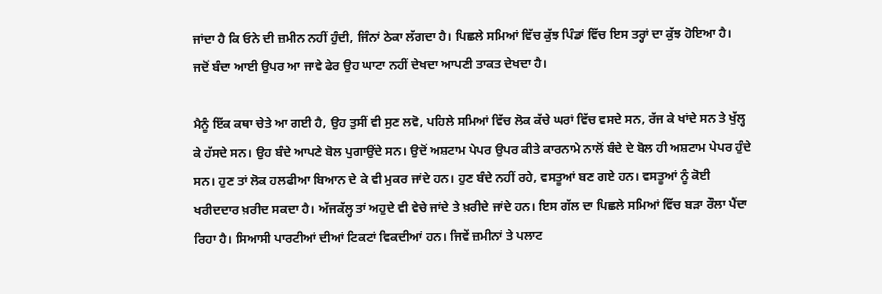ਜਾਂਦਾ ਹੈ ਕਿ ਓਨੇ ਦੀ ਜ਼ਮੀਨ ਨਹੀਂ ਹੁੰਦੀ, ਜਿੰਨਾਂ ਠੇਕਾ ਲੱਗਦਾ ਹੈ। ਪਿਛਲੇ ਸਮਿਆਂ ਵਿੱਚ ਕੁੱਝ ਪਿੰਡਾਂ ਵਿੱਚ ਇਸ ਤਰ੍ਹਾਂ ਦਾ ਕੁੱਝ ਹੋਇਆ ਹੈ। ਜਦੋਂ ਬੰਦਾ ਆਈ ਉਪਰ ਆ ਜਾਵੇ ਫੇਰ ਉਹ ਘਾਟਾ ਨਹੀਂ ਦੇਖਦਾ ਆਪਣੀ ਤਾਕਤ ਦੇਖਦਾ ਹੈ।

ਮੈਨੂੰ ਇੱਕ ਕਥਾ ਚੇਤੇ ਆ ਗਈ ਹੈ, ਉਹ ਤੁਸੀਂ ਵੀ ਸੁਣ ਲਵੋ, ਪਹਿਲੇ ਸਮਿਆਂ ਵਿੱਚ ਲੋਕ ਕੱਚੇ ਘਰਾਂ ਵਿੱਚ ਵਸਦੇ ਸਨ, ਰੱਜ ਕੇ ਖਾਂਦੇ ਸਨ ਤੇ ਖੁੱਲ੍ਹ ਕੇ ਹੱਸਦੇ ਸਨ। ਉਹ ਬੰਦੇ ਆਪਣੇ ਬੋਲ ਪੁਗਾਉਂਦੇ ਸਨ। ਉਦੋਂ ਅਸ਼ਟਾਮ ਪੇਪਰ ਉਪਰ ਕੀਤੇ ਕਾਰਨਾਮੇ ਨਾਲੋਂ ਬੰਦੇ ਦੇ ਬੋਲ ਹੀ ਅਸ਼ਟਾਮ ਪੇਪਰ ਹੁੰਦੇ ਸਨ। ਹੁਣ ਤਾਂ ਲੋਕ ਹਲਫੀਆ ਬਿਆਨ ਦੇ ਕੇ ਵੀ ਮੁਕਰ ਜਾਂਦੇ ਹਨ। ਹੁਣ ਬੰਦੇ ਨਹੀਂ ਰਹੇ, ਵਸਤੂਆਂ ਬਣ ਗਏ ਹਨ। ਵਸਤੂਆਂ ਨੂੰ ਕੋਈ ਖਰੀਦਦਾਰ ਖ਼ਰੀਦ ਸਕਦਾ ਹੈ। ਅੱਜਕੱਲ੍ਹ ਤਾਂ ਅਹੁਦੇ ਵੀ ਵੇਚੇ ਜਾਂਦੇ ਤੇ ਖ਼ਰੀਦੇ ਜਾਂਦੇ ਹਨ। ਇਸ ਗੱਲ ਦਾ ਪਿਛਲੇ ਸਮਿਆਂ ਵਿੱਚ ਬੜਾ ਰੌਲਾ ਪੈਂਦਾ ਰਿਹਾ ਹੈ। ਸਿਆਸੀ ਪਾਰਟੀਆਂ ਦੀਆਂ ਟਿਕਟਾਂ ਵਿਕਦੀਆਂ ਹਨ। ਜਿਵੇਂ ਜ਼ਮੀਨਾਂ ਤੇ ਪਲਾਟ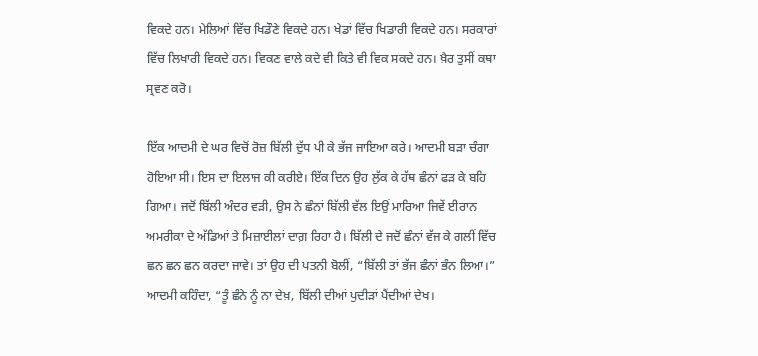ਵਿਕਦੇ ਹਨ। ਮੇਲਿਆਂ ਵਿੱਚ ਖਿਡੌਣੇ ਵਿਕਦੇ ਹਨ। ਖੇਡਾਂ ਵਿੱਚ ਖਿਡਾਰੀ ਵਿਕਦੇ ਹਨ। ਸਰਕਾਰਾਂ ਵਿੱਚ ਲਿਖਾਰੀ ਵਿਕਦੇ ਹਨ। ਵਿਕਣ ਵਾਲੇ ਕਦੇ ਵੀ ਕਿਤੇ ਵੀ ਵਿਕ ਸਕਦੇ ਹਨ। ਖ਼ੈਰ ਤੁਸੀਂ ਕਥਾ ਸ੍ਰਵਣ ਕਰੋ।

ਇੱਕ ਆਦਮੀ ਦੇ ਘਰ ਵਿਚੋਂ ਰੋਜ਼ ਬਿੱਲੀ ਦੁੱਧ ਪੀ ਕੇ ਭੱਜ ਜਾਇਆ ਕਰੇ। ਆਦਮੀ ਬੜਾ ਚੰਗਾ ਹੋਇਆ ਸੀ। ਇਸ ਦਾ ਇਲਾਜ ਕੀ ਕਰੀਏ। ਇੱਕ ਦਿਨ ਉਹ ਲੁੱਕ ਕੇ ਹੱਥ ਛੰਨਾਂ ਫੜ ਕੇ ਬਹਿ ਗਿਆ। ਜਦੋਂ ਬਿੱਲੀ ਅੰਦਰ ਵੜੀ, ਉਸ ਨੇ ਛੰਨਾਂ ਬਿੱਲੀ ਵੱਲ ਇਉਂ ਮਾਰਿਆ ਜਿਵੇਂ ਈਰਾਨ ਅਮਰੀਕਾ ਦੇ ਅੱਡਿਆਂ ਤੇ ਮਿਜ਼ਾਈਲਾਂ ਦਾਗ਼ ਰਿਹਾ ਹੈ। ਬਿੱਲੀ ਦੇ ਜਦੋਂ ਛੰਨਾਂ ਵੱਜ ਕੇ ਗਲੀਂ ਵਿੱਚ ਛਨ ਛਨ ਛਨ ਕਰਦਾ ਜਾਵੇ। ਤਾਂ ਉਹ ਦੀ ਪਤਨੀ ਬੋਲੀਂ, “ਬਿੱਲੀ ਤਾਂ ਭੱਜ ਛੰਨਾਂ ਭੰਨ ਲਿਆ।”
ਆਦਮੀ ਕਹਿੰਦਾ, “ਤੂੰ ਛੰਨੇ ਨੂੰ ਨਾ ਦੇਖ਼, ਬਿੱਲੀ ਦੀਆਂ ਪੁਦੀੜਾਂ ਪੈਂਦੀਆਂ ਦੇਖ।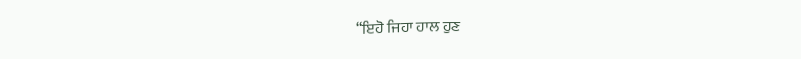“ਇਹੋ ਜਿਹਾ ਹਾਲ ਹੁਣ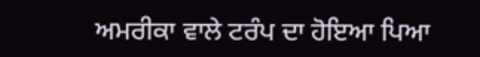ਅਮਰੀਕਾ ਵਾਲੇ ਟਰੰਪ ਦਾ ਹੋਇਆ ਪਿਆ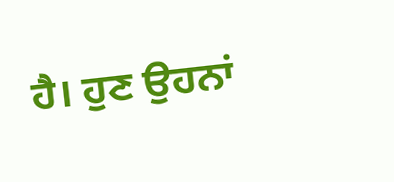ਹੈ। ਹੁਣ ਉਹਨਾਂ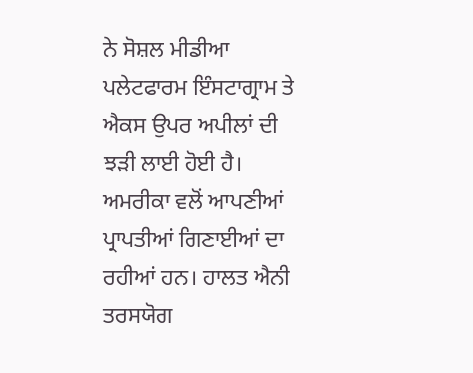ਨੇ ਸੋਸ਼ਲ ਮੀਡੀਆ ਪਲੇਟਫਾਰਮ ਇੰਸਟਾਗ੍ਰਾਮ ਤੇ ਐਕਸ ਉਪਰ ਅਪੀਲਾਂ ਦੀ ਝੜੀ ਲਾਈ ਹੋਈ ਹੈ। ਅਮਰੀਕਾ ਵਲੋਂ ਆਪਣੀਆਂ ਪ੍ਰਾਪਤੀਆਂ ਗਿਣਾਈਆਂ ਦਾ ਰਹੀਆਂ ਹਨ। ਹਾਲਤ ਐਨੀ ਤਰਸਯੋਗ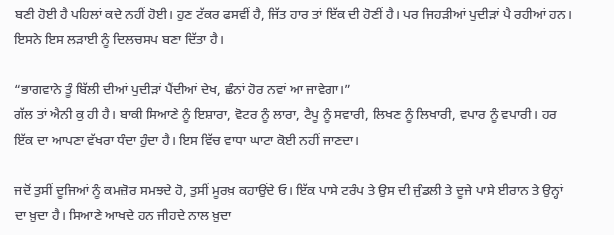ਬਣੀ ਹੋਈ ਹੈ ਪਹਿਲਾਂ ਕਦੇ ਨਹੀਂ ਹੋਈ। ਹੁਣ ਟੱਕਰ ਫਸਵੀਂ ਹੈ, ਜਿੱਤ ਹਾਰ ਤਾਂ ਇੱਕ ਦੀ ਹੋਣੀਂ ਹੈ। ਪਰ ਜਿਹੜੀਆਂ ਪੁਦੀੜਾਂ ਪੈ ਰਹੀਆਂ ਹਨ। ਇਸਨੇ ਇਸ ਲੜਾਈ ਨੂੰ ਦਿਲਚਸਪ ਬਣਾ ਦਿੱਤਾ ਹੈ।

“ਭਾਗਵਾਨੇ ਤੂੰ ਬਿੱਲੀ ਦੀਆਂ ਪੁਦੀੜਾਂ ਪੈਂਦੀਆਂ ਦੇਖ, ਛੰਨਾਂ ਹੋਰ ਨਵਾਂ ਆ ਜਾਵੇਗਾ।”
ਗੱਲ ਤਾਂ ਐਨੀ ਕੁ ਹੀ ਹੈ। ਬਾਕੀ ਸਿਆਣੇ ਨੂੰ ਇਸ਼ਾਰਾ, ਵੋਟਰ ਨੂੰ ਲਾਰਾ, ਟੈਪੂ ਨੂੰ ਸਵਾਰੀ, ਲਿਖਣ ਨੂੰ ਲਿਖਾਰੀ, ਵਪਾਰ ਨੂੰ ਵਪਾਰੀ। ਹਰ ਇੱਕ ਦਾ ਆਪਣਾ ਵੱਖਰਾ ਧੰਦਾ ਹੁੰਦਾ ਹੈ। ਇਸ ਵਿੱਚ ਵਾਧਾ ਘਾਟਾ ਕੋਈ ਨਹੀਂ ਜਾਣਦਾ।

ਜਦੋਂ ਤੁਸੀਂ ਦੂਜਿਆਂ ਨੂੰ ਕਮਜ਼ੋਰ ਸਮਝਦੇ ਹੋ, ਤੁਸੀਂ ਮੂਰਖ਼ ਕਹਾਉਂਦੇ ਓ। ਇੱਕ ਪਾਸੇ ਟਰੰਪ ਤੇ ਉਸ ਦੀ ਜੁੰਡਲੀ ਤੇ ਦੂਜੇ ਪਾਸੇ ਈਰਾਨ ਤੇ ਉਨ੍ਹਾਂ ਦਾ ਖ਼ੁਦਾ ਹੈ। ਸਿਆਣੇ ਆਖਦੇ ਹਨ ਜੀਹਦੇ ਨਾਲ ਖ਼ੁਦਾ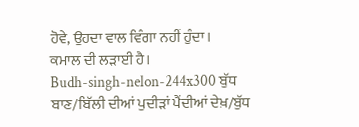ਹੋਵੇ, ਉਹਦਾ ਵਾਲ ਵਿੰਗਾ ਨਹੀਂ ਹੁੰਦਾ।
ਕਮਾਲ ਦੀ ਲੜਾਈ ਹੈ।
Budh-singh-nelon-244x300 ਬੁੱਧ ਬਾਣ/ਬਿੱਲੀ ਦੀਆਂ ਪੁਦੀੜਾਂ ਪੈਂਦੀਆਂ ਦੇਖ਼/ਬੁੱਧ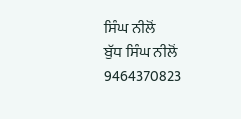ਸਿੰਘ ਨੀਲੋਂ
ਬੁੱਧ ਸਿੰਘ ਨੀਲੋਂ
9464370823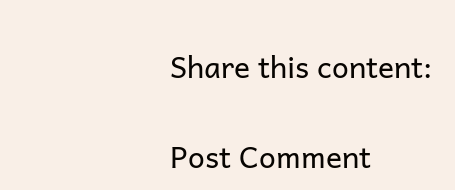Share this content:

Post Comment